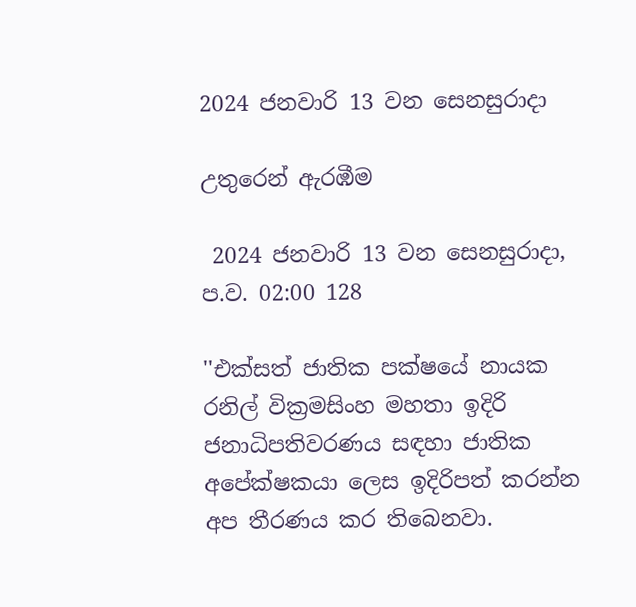2024 ජනවාරි 13 වන සෙනසුරාදා

උතුරෙන් ඇරඹීම

 2024 ජනවාරි 13 වන සෙනසුරාදා, ප.ව. 02:00 128

''එක්සත් ජාතික පක්ෂයේ නායක රනිල් වික්‍රමසිංහ මහතා ඉදිරි ජනාධිපතිවරණය සඳහා ජාතික අපේක්ෂකයා ලෙස ඉදිරිපත් කරන්න අප තීරණය කර තිබෙනවා.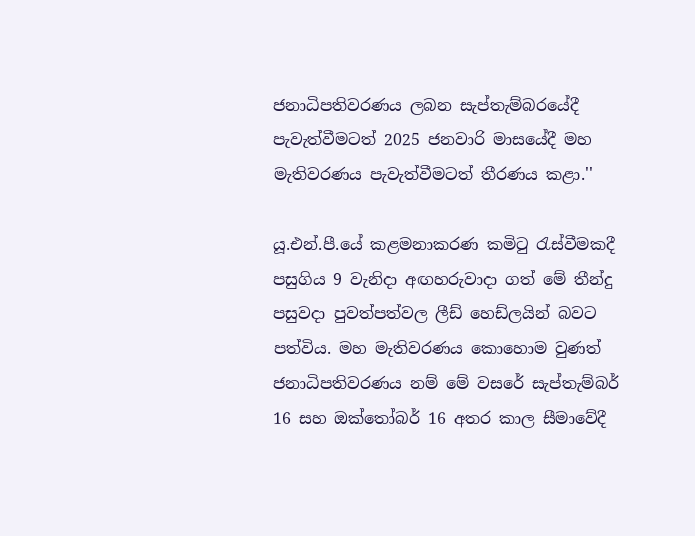ජනාධිපතිවරණය ලබන සැප්තැම්බරයේදී පැවැත්වීමටත් 2025 ජනවාරි මාසයේදී මහ මැතිවරණය පැවැත්වීමටත් තීරණය කළා.''

යූ.එන්.පී.යේ කළමනාකරණ කමිටු රැස්වීමකදී පසුගිය 9 වැනිදා අඟහරුවාදා ගත් මේ තීන්දු පසුවදා පුවත්පත්වල ලීඩ් හෙඩ්ලයින් බවට පත්විය. මහ මැතිවරණය කොහොම වුණත් ජනාධිපතිවරණය නම් මේ වසරේ සැප්තැම්බර් 16 සහ ඔක්තෝබර් 16 අතර කාල සීමාවේදී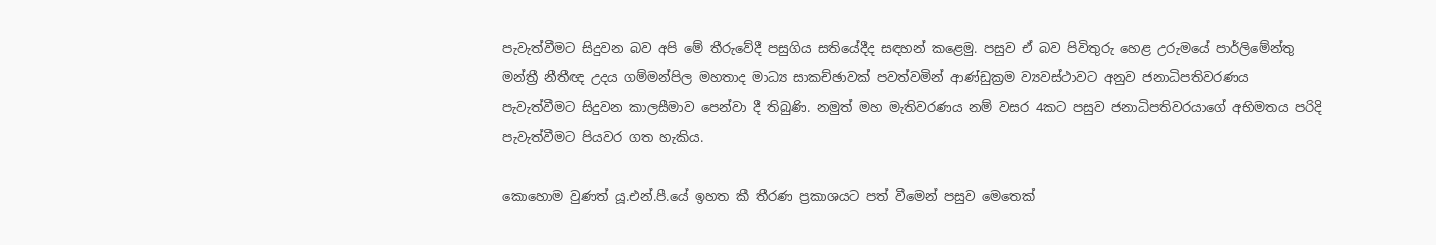පැවැත්වීමට සිදුවන බව අපි මේ තීරුවේදී පසුගිය සතියේදීද සඳහන් කළෙමු. පසුව ඒ බව පිවිතුරු හෙළ උරුමයේ පාර්ලිමේන්තු මන්ත්‍රී නීතීඥ උදය ගම්මන්පිල මහතාද මාධ්‍ය සාකච්ඡාවක් පවත්වමින් ආණ්ඩුක්‍රම ව්‍යවස්ථාවට අනුව ජනාධිපතිවරණය පැවැත්වීමට සිදුවන කාලසීමාව පෙන්වා දී තිබුණි. නමුත් මහ මැතිවරණය නම් වසර 4කට පසුව ජනාධිපතිවරයාගේ අභිමතය පරිදි පැවැත්වීමට පියවර ගත හැකිය.

කොහොම වුණත් යූ.එන්.පී.යේ ඉහත කී තීරණ ප්‍රකාශයට පත් වීමෙන් පසුව මෙතෙක්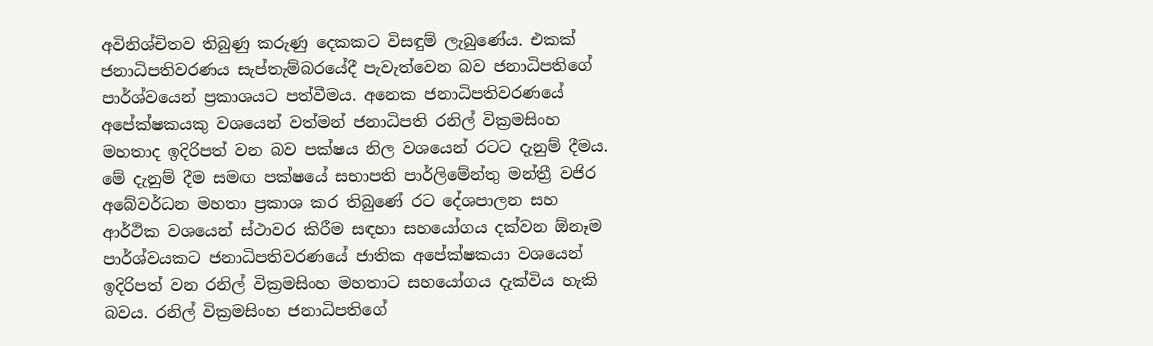අවිනිශ්චිතව තිබුණු කරුණු දෙකකට විසඳුම් ලැබුණේය. එකක් ජනාධිපතිවරණය සැප්තැම්බරයේදී පැවැත්වෙන බව ජනාධිපතිගේ පාර්ශ්වයෙන් ප්‍රකාශයට පත්වීමය. අනෙක ජනාධිපතිවරණයේ අපේක්ෂකයකු වශයෙන් වත්මන් ජනාධිපති රනිල් වික්‍රමසිංහ මහතාද ඉදිරිපත් වන බව පක්ෂය නිල වශයෙන් රටට දැනුම් දීමය. මේ දැනුම් දීම සමඟ පක්ෂයේ සභාපති පාර්ලිමේන්තු මන්ත්‍රී වජිර අබේවර්ධන මහතා ප්‍රකාශ කර තිබුණේ රට දේශපාලන සහ ආර්ථික වශයෙන් ස්ථාවර කිරීම සඳහා සහයෝගය දක්වන ඕනෑම පාර්ශ්වයකට ජනාධිපතිවරණයේ ජාතික අපේක්ෂකයා වශයෙන් ඉදිරිපත් වන රනිල් වික්‍රමසිංහ මහතාට සහයෝගය දැක්විය හැකි බවය. රනිල් වික්‍රමසිංහ ජනාධිපතිගේ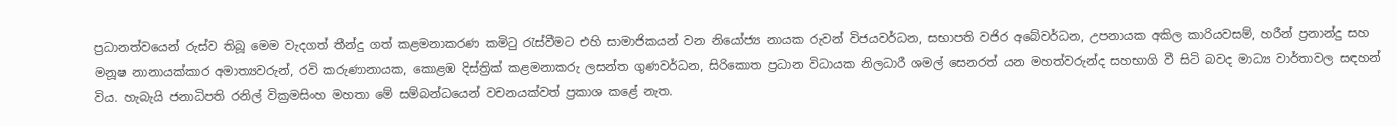ප්‍රධානත්වයෙන් රුස්ව තිබූ මෙම වැදගත් තීන්දු ගත් කළමනාකරණ කමිටු රැස්වීමට එහි සාමාජිකයන් වන නියෝජ්‍ය නායක රුවන් විජයවර්ධන, සභාපති වජිර අබේවර්ධන, උපනායක අකිල කාරියවසම්, හරීන් ප්‍රනාන්දු සහ මනූෂ නානායක්කාර අමාත්‍යවරුන්, රවි කරුණානායක, කොළඹ දිස්ත්‍රික් කළමනාකරු ලසන්ත ගුණවර්ධන, සිරිකොත ප්‍රධාන විධායක නිලධාරී ශමල් සෙනරත් යන මහත්වරුන්ද සහභාගි වී සිටි බවද මාධ්‍ය වාර්තාවල සඳහන් විය. හැබැයි ජනාධිපති රනිල් වික්‍රමසිංහ මහතා මේ සම්බන්ධයෙන් වචනයක්වත් ප්‍රකාශ කළේ නැත.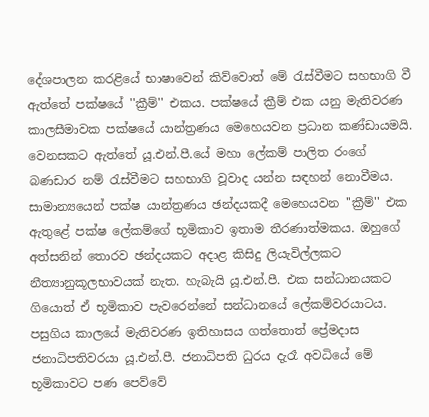දේශපාලන කරළියේ භාෂාවෙන් කිව්වොත් මේ රැස්වීමට සහභාගි වී ඇත්තේ පක්ෂයේ ''ක්‍රීම්'' එකය. පක්ෂයේ ක්‍රීම් එක යනු මැතිවරණ කාලසීමාවක පක්ෂයේ යාන්ත්‍රණය මෙහෙයවන ප්‍රධාන කණ්ඩායමයි. වෙනසකට ඇත්තේ යූ.එන්.පී.යේ මහා ලේකම් පාලිත රංගේ බණඩාර නම් රැස්වීමට සහභාගි වූවාද යන්න සඳහන් නොවීමය. සාමාන්‍යයෙන් පක්ෂ යාන්ත්‍රණය ඡන්දයකදී මෙහෙයවන ''ක්‍රීම්'' එක ඇතුළේ පක්ෂ ලේකම්ගේ භූමිකාව ඉතාම තීරණාත්මකය. ඔහුගේ අත්සනින් තොරව ඡන්දයකට අදාළ කිසිදු ලියැවිල්ලකට නීත්‍යානුකූලභාවයක් නැත. හැබැයි යූ.එන්.පී. එක සන්ධානයකට ගියොත් ඒ භූමිකාව පැවරෙන්නේ සන්ධානයේ ලේකම්වරයාටය. පසුගිය කාලයේ මැතිවරණ ඉතිහාසය ගත්තොත් ප්‍රේමදාස ජනාධිපතිවරයා යූ.එන්.පී. ජනාධිපති ධුරය දැරෑ අවධියේ මේ භූමිකාවට පණ පෙව්වේ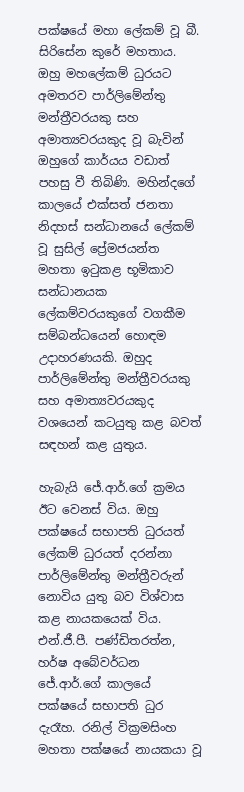පක්ෂයේ මහා ලේකම් වූ බී. සිරිසේන කුරේ මහතාය. ඔහු මහලේකම් ධුරයට අමතරව පාර්ලිමේන්තු මන්ත්‍රීවරයකු සහ අමාත්‍යවරයකුද වූ බැවින් ඔහුගේ කාර්යය වඩාත් පහසු වී තිබිණි. මහින්දගේ කාලයේ එක්සත් ජනතා නිදහස් සන්ධානයේ ලේකම් වූ සුසිල් ප්‍රේමජයන්ත මහතා ඉටුකළ භූමිකාව සන්ධානයක ලේකම්වරයකුගේ වගකීම සම්බන්ධයෙන් හොඳම උදාහරණයකි. ඔහුද පාර්ලිමේන්තු මන්ත්‍රීවරයකු සහ අමාත්‍යවරයකුද වශයෙන් කටයුතු කළ බවත් සඳහන් කළ යුතුය.

හැබැයි ජේ.ආර්.ගේ ක්‍රමය ඊට වෙනස් විය. ඔහු පක්ෂයේ සභාපති ධුරයත් ලේකම් ධුරයත් දරන්නා පාර්ලිමේන්තු මන්ත්‍රීවරුන් නොවිය යුතු බව විශ්වාස කළ නායකයෙක් විය. එන්.ජී.පී. පණ්ඩිතරත්න, හර්ෂ අබේවර්ධන ජේ.ආර්.ගේ කාලයේ පක්ෂයේ සභාපති ධුර දැරෑහ. රනිල් වික්‍රමසිංහ මහතා පක්ෂයේ නායකයා වූ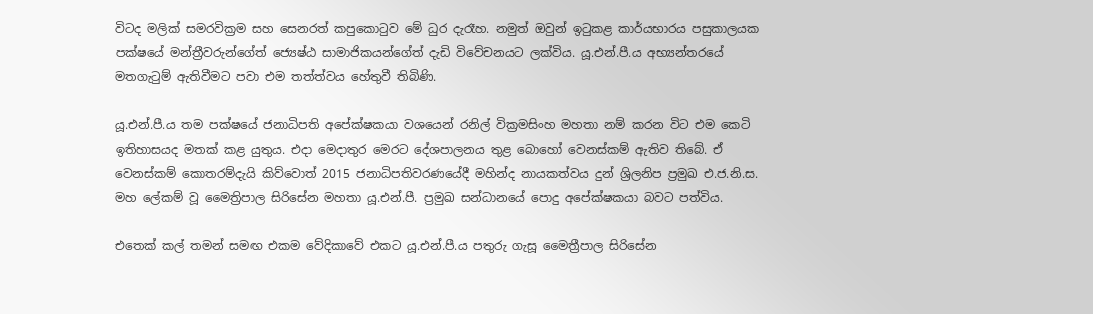විටද මලික් සමරවික්‍රම සහ සෙනරත් කපුකොටුව මේ ධුර දැරෑහ. නමුත් ඔවුන් ඉටුකළ කාර්යභාරය පසුකාලයක පක්ෂයේ මන්ත්‍රීවරුන්ගේත් ජ්‍යෙෂ්ඨ සාමාජිකයන්ගේත් දැඩි විවේචනයට ලක්විය. යූ.එන්.පී.ය අභ්‍යන්තරයේ මතගැටුම් ඇතිවීමට පවා එම තත්ත්වය හේතුවී තිබිණි.

යූ.එන්.පී.ය තම පක්ෂයේ ජනාධිපති අපේක්ෂකයා වශයෙන් රනිල් වික්‍රමසිංහ මහතා නම් කරන විට එම කෙටි ඉතිහාසයද මතක් කළ යුතුය. එදා මෙදාතුර මෙරට දේශපාලනය තුළ බොහෝ වෙනස්කම් ඇතිව තිබේ. ඒ වෙනස්කම් කොතරම්දැයි කිව්වොත් 2015 ජනාධිපතිවරණයේදී මහින්ද නායකත්වය දුන් ශ්‍රිලනිප ප්‍රමුඛ එ.ජ.නි.ස. මහ ලේකම් වූ මෛත්‍රිපාල සිරිසේන මහතා යූ.එන්.පී. ප්‍රමුඛ සන්ධානයේ පොදු අපේක්ෂකයා බවට පත්විය.

එතෙක් කල් තමන් සමඟ එකම වේදිකාවේ එකට යූ.එන්.පී.ය පතුරු ගැසූ මෛත්‍රීපාල සිරිසේන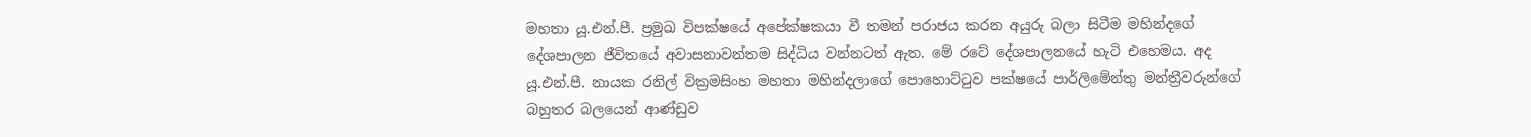මහතා යූ.එන්.පී. ප්‍රමුඛ විපක්ෂයේ අපේක්ෂකයා වී තමන් පරාජය කරන අයුරු බලා සිටීම මහින්දගේ දේශපාලන ජීවිතයේ අවාසනාවන්තම සිද්ධිය වන්නටත් ඇත. මේ රටේ දේශපාලනයේ හැටි එහෙමය. අද යූ.එන්.පී. නායක රනිල් වික්‍රමසිංහ මහතා මහින්දලාගේ පොහොට්ටුව පක්ෂයේ පාර්ලිමේන්තු මන්ත්‍රීවරුන්ගේ බහුතර බලයෙන් ආණ්ඩුව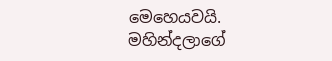මෙහෙයවයි. මහින්දලාගේ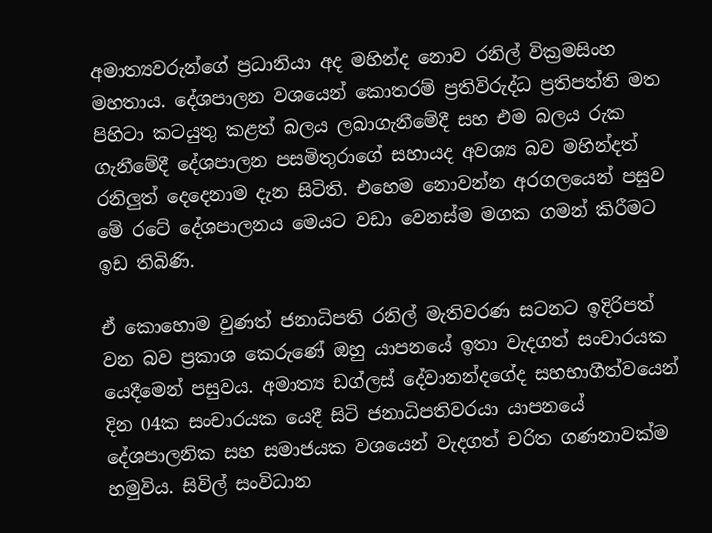අමාත්‍යවරුන්ගේ ප්‍රධානියා අද මහින්ද නොව රනිල් වික්‍රමසිංහ මහතාය. දේශපාලන වශයෙන් කොතරම් ප්‍රතිවිරුද්ධ ප්‍රතිපත්ති මත පිහිටා කටයුතු කළත් බලය ලබාගැනීමේදී සහ එම බලය රුක ගැනීමේදී දේශපාලන පසමිතුරාගේ සහායද අවශ්‍ය බව මහින්දත් රනිලුත් දෙදෙනාම දැන සිටිති. එහෙම නොවන්න අරගලයෙන් පසුව මේ රටේ දේශපාලනය මෙයට වඩා වෙනස්ම මගක ගමන් කිරීමට ඉඩ තිබිණි.

ඒ කොහොම වුණත් ජනාධිපති රනිල් මැතිවරණ සටනට ඉදිරිපත් වන බව ප්‍රකාශ කෙරුණේ ඔහු යාපනයේ ඉතා වැදගත් සංචාරයක යෙදීමෙන් පසුවය. අමාත්‍ය ඩග්ලස් දේවානන්දගේද සහභාගීත්වයෙන් දින 04ක සංචාරයක යෙදී සිටි ජනාධිපතිවරයා යාපනයේ දේශපාලනික සහ සමාජයක වශයෙන් වැදගත් චරිත ගණනාවක්ම හමුවිය. සිවිල් සංවිධාන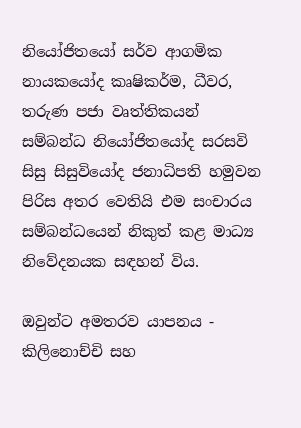නියෝජිතයෝ සර්ව ආගමික නායකයෝද කෘෂිකර්ම, ධීවර, තරුණ පජා වෘත්තිකයන් සම්බන්ධ නියෝජිතයෝද සරසවි සිසු සිසුවියෝද ජනාධිපති හමුවන පිරිස අතර වෙතියි එම සංචාරය සම්බන්ධයෙන් නිකුත් කළ මාධ්‍ය නිවේදනයක සඳහන් විය.

ඔවුන්ට අමතරව යාපනය - කිලිනොච්චි සහ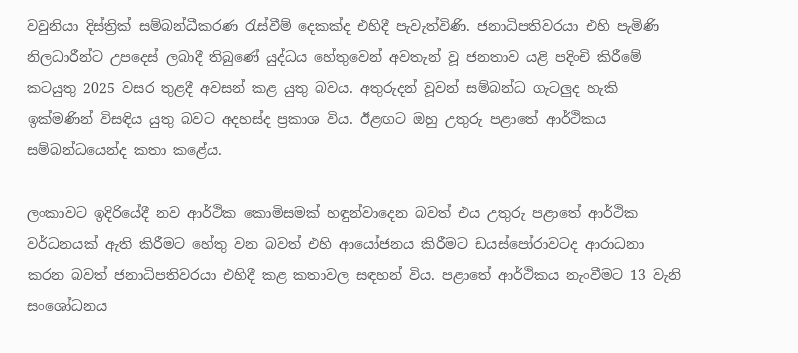වවුනියා දිස්ත්‍රික් සම්බන්ධීකරණ රැස්වීම් දෙකක්ද එහිදී පැවැත්විණි. ජනාධිපතිවරයා එහි පැමිණි නිලධාරීන්ට උපදෙස් ලබාදී තිබුණේ යුද්ධය හේතුවෙන් අවතැන් වූ ජනතාව යළි පදිංචි කිරීමේ කටයුතු 2025 වසර තුළදී අවසන් කළ යුතු බවය. අතුරුදන් වූවන් සම්බන්ධ ගැටලුද හැකි ඉක්මණින් විසඳිය යුතු බවට අදහස්ද ප්‍රකාශ විය. ඊළඟට ඔහු උතුරු පළාතේ ආර්ථිකය සම්බන්ධයෙන්ද කතා කළේය.

ලංකාවට ඉදිරියේදී නව ආර්ථික කොමිසමක් හඳුන්වාදෙන බවත් එය උතුරු පළාතේ ආර්ථික වර්ධනයක් ඇති කිරීමට හේතු වන බවත් එහි ආයෝජනය කිරීමට ඩයස්පෝරාවටද ආරාධනා කරන බවත් ජනාධිපතිවරයා එහිදී කළ කතාවල සඳහන් විය. පළාතේ ආර්ථිකය නැංවීමට 13 වැනි සංශෝධනය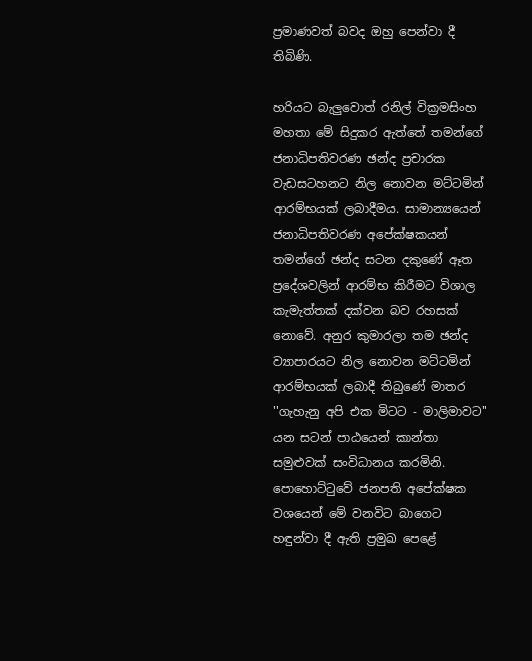ප්‍රමාණවත් බවද ඔහු පෙන්වා දී තිබිණි.

හරියට බැලුවොත් රනිල් වික්‍රමසිංහ මහතා මේ සිදුකර ඇත්තේ තමන්ගේ ජනාධිපතිවරණ ඡන්ද ප්‍රචාරක වැඩසටහනට නිල නොවන මට්ටමින් ආරම්භයක් ලබාදීමය. සාමාන්‍යයෙන් ජනාධිපතිවරණ අපේක්ෂකයන් තමන්ගේ ඡන්ද සටන දකුණේ ඈත ප්‍රදේශවලින් ආරම්භ කිරීමට විශාල කැමැත්තක් දක්වන බව රහසක් නොවේ. අනුර කුමාරලා තම ඡන්ද ව්‍යාපාරයට නිල නොවන මට්ටමින් ආරම්භයක් ලබාදී තිබුණේ මාතර ''ගැහැනු අපි එක මිටට - මාලිමාවට'' යන සටන් පාඨයෙන් කාන්තා සමුළුවක් සංවිධානය කරමිනි. පොහොට්ටුවේ ජනපති අපේක්ෂක වශයෙන් මේ වනවිට බාගෙට හඳුන්වා දී ඇති ප්‍රමුඛ පෙළේ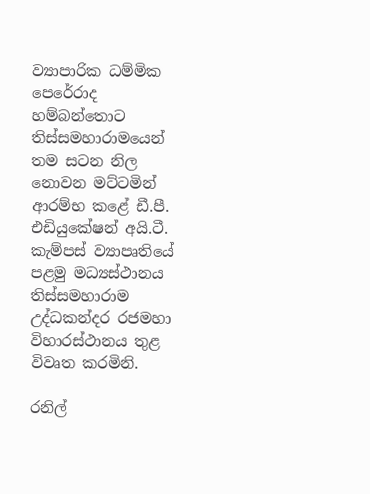ව්‍යාපාරික ධම්මික පෙරේරාද හම්බන්තොට තිස්සමහාරාමයෙන් තම සටන නිල නොවන මට්ටමින් ආරම්භ කළේ ඩී.පී. එඩියුකේෂන් අයි.ටී. කැම්පස් ව්‍යාපෘතියේ පළමු මධ්‍යස්ථානය තිස්සමහාරාම උද්ධකන්දර රජමහා විහාරස්ථානය තුළ විවෘත කරමිනි.

රනිල්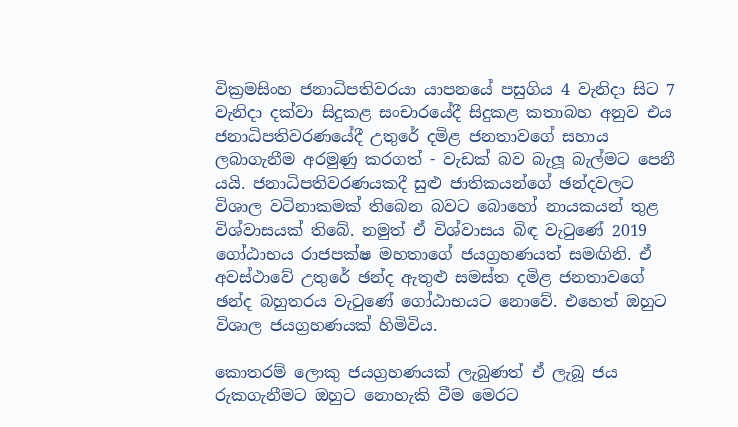වික්‍රමසිංහ ජනාධිපතිවරයා යාපනයේ පසුගිය 4 වැනිදා සිට 7 වැනිදා දක්වා සිදුකළ සංචාරයේදී සිදුකළ කතාබහ අනුව එය ජනාධිපතිවරණයේදී උතුරේ දමිළ ජනතාවගේ සහාය ලබාගැනීම අරමුණු කරගත් - වැඩක් බව බැලූ බැල්මට පෙනී යයි. ජනාධිපතිවරණයකදී සුළු ජාතිකයන්ගේ ඡන්දවලට විශාල වටිනාකමක් තිබෙන බවට බොහෝ නායකයන් තුළ විශ්වාසයක් තිබේ. නමුත් ඒ විශ්වාසය බිඳ වැටුණේ 2019 ගෝඨාභය රාජපක්ෂ මහතාගේ ජයග්‍රහණයත් සමඟිනි. ඒ අවස්ථාවේ උතුරේ ඡන්ද ඇතුළු සමස්ත දමිළ ජනතාවගේ ඡන්ද බහුතරය වැටුණේ ගෝඨාභයට නොවේ. එහෙත් ඔහුට විශාල ජයග්‍රහණයක් හිමිවිය.

කොතරම් ලොකු ජයග්‍රහණයක් ලැබුණත් ඒ ලැබූ ජය රුකගැනීමට ඔහුට නොහැකි වීම මෙරට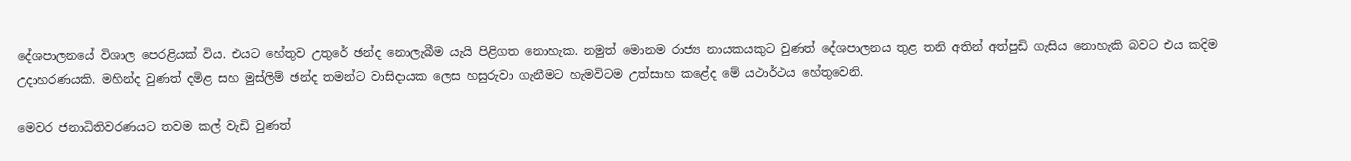දේශපාලනයේ විශාල පෙරළියක් විය. එයට හේතුව උතුරේ ඡන්ද නොලැබීම යැයි පිළිගත නොහැක. නමුත් මොනම රාජ්‍ය නායකයකුට වුණත් දේශපාලනය තුළ තනි අතින් අත්පුඩි ගැසිය නොහැකි බවට එය කදිම උදාහරණයකි. මහින්ද වුණත් දමිළ සහ මුස්ලිම් ඡන්ද තමන්ට වාසිදායක ලෙස හසුරුවා ගැනීමට හැමවිටම උත්සාහ කළේද මේ යථාර්ථය හේතුවෙනි.

මෙවර ජනාධිතිවරණයට තවම කල් වැඩි වුණත්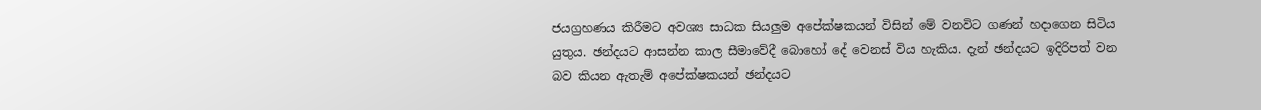ජයග්‍රහණය කිරීමට අවශ්‍ය සාධක සියලුම අපේක්ෂකයන් විසින් මේ වනවිට ගණන් හදාගෙන සිටිය යුතුය. ඡන්දයට ආසන්න කාල සීමාවේදී බොහෝ දේ වෙනස් විය හැකිය. දැන් ඡන්දයට ඉදිරිපත් වන බව කියන ඇතැම් අපේක්ෂකයන් ඡන්දයට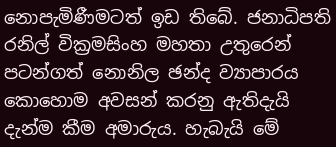නොපැමිණීමටත් ඉඩ තිබේ. ජනාධිපති රනිල් වික්‍රමසිංහ මහතා උතුරෙන් පටන්ගත් නොනිල ඡන්ද ව්‍යාපාරය කොහොම අවසන් කරනු ඇතිදැයි දැන්ම කීම අමාරුය. හැබැයි මේ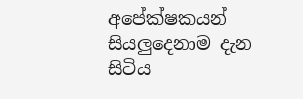අපේක්ෂකයන් සියලුදෙනාම දැන සිටිය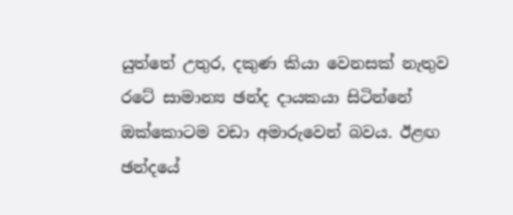යුත්තේ උතුර, දකුණ කියා වෙනසක් නැතුව රටේ සාමාන්‍ය ඡන්ද දායකයා සිටින්නේ ඔක්කොටම වඩා අමාරුවෙන් බවය. ඊළඟ ඡන්දයේ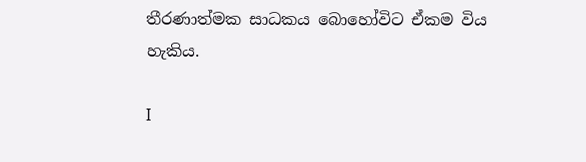තීරණාත්මක සාධකය බොහෝවිට ඒකම විය හැකිය.

I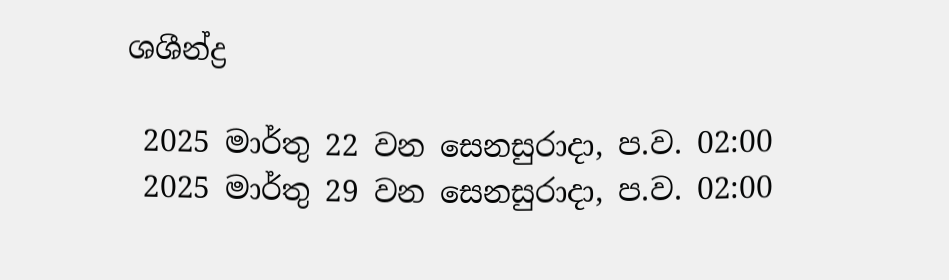ශශීන්ද්‍ර

 2025 මාර්තු 22 වන සෙනසුරාදා, ප.ව. 02:00
 2025 මාර්තු 29 වන සෙනසුරාදා, ප.ව. 02:00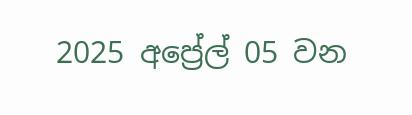2025 අප්‍රේල් 05 වන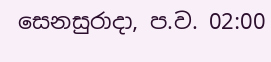සෙනසුරාදා, ප.ව. 02:00